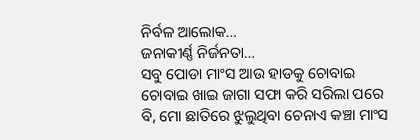ନିର୍ବଳ ଆଲୋକ…
ଜନାକୀର୍ଣ୍ଣ ନିର୍ଜନତା…
ସବୁ ପୋଡା ମାଂସ ଆଉ ହାଡକୁ ଚୋବାଇ ଚୋବାଇ ଖାଇ ଜାଗା ସଫା କରି ସରିଲା ପରେ ବି, ମୋ ଛାତିରେ ଝୁଲୁଥିବା ଚେନାଏ କଞ୍ଚା ମାଂସ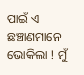ପାଇଁ ଏ ଛଞ୍ଚାଣମାନେ ଭୋକିଲା ! ମୁଁ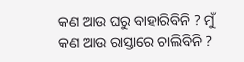କଣ ଆଉ ଘରୁ ବାହାରିବିନି ? ମୁଁ କଣ ଆଉ ରାସ୍ତାରେ ଚାଲିବିନି ?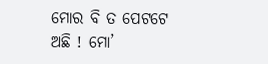ମୋର ବି ତ ପେଟଟେ ଅଛି ! ମୋ’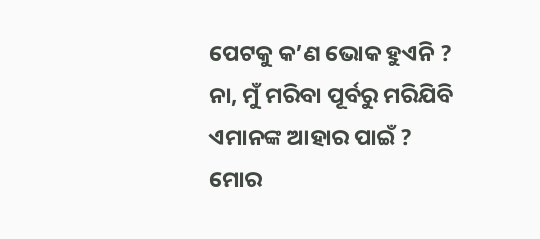ପେଟକୁ କ’ଣ ଭୋକ ହୁଏନି ?
ନା, ମୁଁ ମରିବା ପୂର୍ବରୁ ମରିଯିବି ଏମାନଙ୍କ ଆହାର ପାଇଁ ?
ମୋର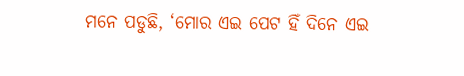ମନେ ପଡୁଛି, ‘ମୋର ଏଇ ପେଟ ହିଁ ଦିନେ ଏଇ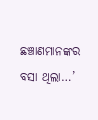ଛଞ୍ଚାଣମାନଙ୍କର ବସା ଥିଲା…’